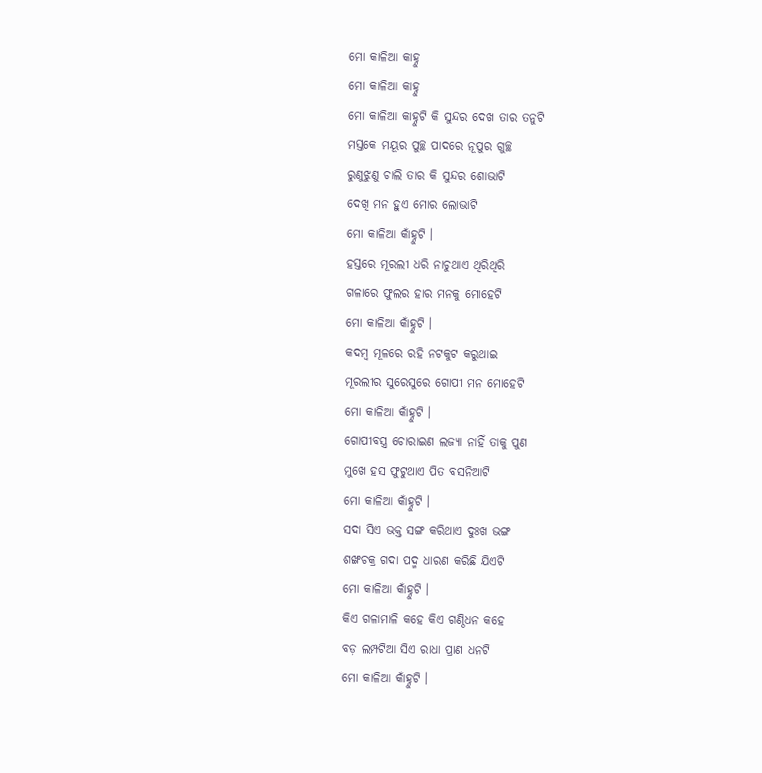ମୋ କାଳିଆ କାହ୍ନୁ
ମୋ କାଳିଆ କାହ୍ନୁ
ମୋ କାଳିଆ କାହ୍ନୁଟି କି ସୁନ୍ଦର ଦେଖ ତାର ତନୁଟି
ମସ୍ତକେ ମୟୂର ପୁଚ୍ଛ ପାଦରେ ନୂପୁର ଗୁଚ୍ଛ
ରୁଣୁଝୁଣୁ ଚାଲି ତାର କି ସୁନ୍ଦର ଶୋଭାଟି
ଦେଖି ମନ ହୁଏ ମୋର ଲୋଭାଟି
ମୋ କାଳିଆ କାଁହ୍ନୁଟି ।
ହସ୍ତରେ ମୂରଲୀ ଧରି ନାଚୁଥାଏ ଥିରିଥିରି
ଗଳାରେ ଫୁଲର ହାର ମନକୁ ମୋହେଟି
ମୋ କାଳିଆ କାଁହ୍ନୁଟି ।
କଦମ୍ବ ମୂଳରେ ରହି ନଟକୁଟ କରୁଥାଇ
ମୂରଲୀର ସୁରେସୁରେ ଗୋପୀ ମନ ମୋହେଟି
ମୋ କାଳିଆ କାଁହ୍ନୁଟି ।
ଗୋପୀବସ୍ତ୍ର ଚୋରାଇଣ ଲଜ୍ୟା ନାହିଁ ତାକୁ ପୁଣ
ମୁଖେ ହସ ଫୁଟୁଥାଏ ପିତ ବସନିଆଟି
ମୋ କାଳିଆ କାଁହ୍ନୁଟି ।
ସଦା ସିଏ ଭକ୍ତ ସଙ୍ଗ କରିଥାଏ ଦୁଃଖ ଭଙ୍ଗ
ଶଙ୍ଖଚକ୍ର ଗଦା ପଦ୍ମ ଧାରଣ କରିଛି ଯିଏଟି
ମୋ କାଳିଆ କାଁହ୍ନୁଟି ।
କିଏ ଗଳାମାଳି କହେ କିଏ ଗଣ୍ଠିଧନ କହେ
ବଡ଼ ଲମ୍ପଟିଆ ସିଏ ରାଧା ପ୍ରାଣ ଧନଟି
ମୋ କାଳିଆ କାଁହ୍ନୁଟି ।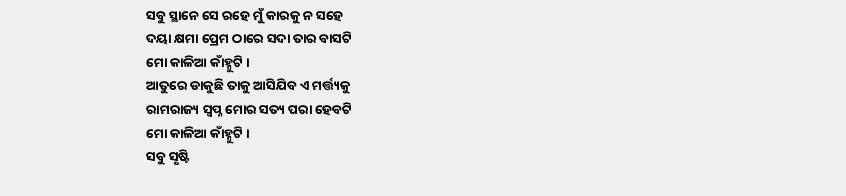ସବୁ ସ୍ଥାନେ ସେ ରହେ ମୁଁ କାରକୁ ନ ସହେ
ଦୟା କ୍ଷମା ପ୍ରେମ ଠାରେ ସଦା ତାର ବାସଟି
ମୋ କାଳିଆ କାଁହ୍ନୁଟି ।
ଆତୁରେ ଡାକୁଛି ତାକୁ ଆସିଯିବ ଏ ମର୍ତ୍ତ୍ୟକୁ
ରାମରାଜ୍ୟ ସ୍ବପ୍ନ ମୋର ସତ୍ୟ ପରା ହେବଟି
ମୋ କାଳିଆ କାଁହ୍ନୁଟି ।
ସବୁ ସୃଷ୍ଟି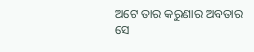ଅଟେ ତାର କରୁଣାର ଅବତାର
ସେ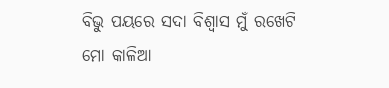ବିଭୁ ପୟରେ ସଦା ବିଶ୍ୱାସ ମୁଁ ରଖେଟି
ମୋ କାଳିଆ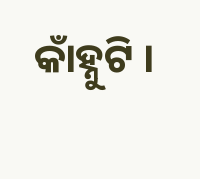କାଁହ୍ନୁଟି ।